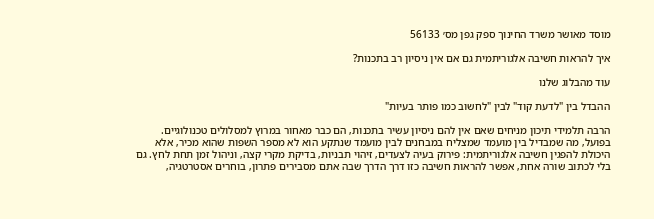מוסד מאושר משרד החינוך ספק גפן מס׳ 56133

איך להראות חשיבה אלגוריתמית גם אם אין ניסיון רב בתכנות?

עוד מהבלוג שלנו

ההבדל בין "לדעת קוד" לבין "לחשוב כמו פותר בעיות"

הרבה תלמידי תיכון מניחים שאם אין להם ניסיון עשיר בתכנות‚ הם כבר מאחור במרוץ למסלולים טכנולוגיים. בפועל‚ מה שמבדיל בין מועמד שמצליח במבחנים לבין מועמד שנתקע הוא לא מספר השפות שהוא מכיר‚ אלא היכולת להפגין חשיבה אלגוריתמית: פירוק בעיה לצעדים‚ זיהוי תבניות‚ בדיקת מקרי קצה‚ וניהול זמן תחת לחץ. גם בלי לכתוב שורה אחת‚ אפשר להראות חשיבה כזו דרך הדרך שבה אתם מסבירים פתרון‚ בוחרים אסטרטגיה‚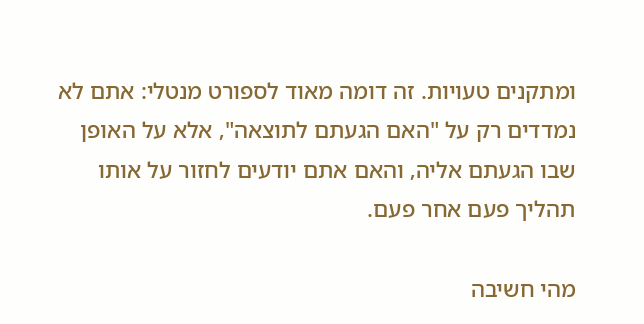ומתקנים טעויות. זה דומה מאוד לספורט מנטלי: אתם לא נמדדים רק על "האם הגעתם לתוצאה"‚ אלא על האופן שבו הגעתם אליה‚ והאם אתם יודעים לחזור על אותו תהליך פעם אחר פעם.

מהי חשיבה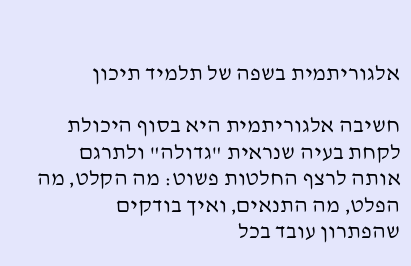אלגוריתמית בשפה של תלמיד תיכון

חשיבה אלגוריתמית היא בסוף היכולת לקחת בעיה שנראית "גדולה" ולתרגם אותה לרצף החלטות פשוט: מה הקלט‚ מה הפלט‚ מה התנאים‚ ואיך בודקים שהפתרון עובד בכל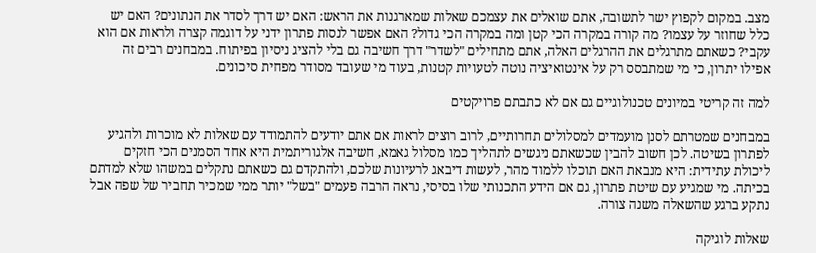מצב. במקום לקפוץ ישר לתשובה‚ אתם שואלים את עצמכם שאלות שמארגנות את הראש: האם יש דרך לסדר את הנתונים? האם יש כלל שחוזר על עצמו? מה קורה במקרה הכי קטן ומה במקרה הכי גדול? האם אפשר לנסות פתרון ידני על דוגמה קצרה ולראות אם הוא עקבי? כשאתם מתרגלים את ההרגלים האלה‚ אתם מתחילים "לשדר" דרך חשיבה גם בלי להציג ניסיון בפיתוח. במבחנים רבים זה אפילו יתרון‚ כי מי שמתבסס רק על אינטואיציה נוטה לטעויות קטנות‚ בעוד מי שעובד מסודר מפחית סיכונים.

למה זה קריטי במיונים טכנולוגיים גם אם לא כתבתם פרויקטים

במבחנים שמטרתם לסנן מועמדים למסלולים תחרותיים‚ לרוב רוצים לראות אם אתם יודעים להתמודד עם שאלות לא מוכרות ולהגיע לפתרון בשיטה. לכן חשוב להבין שכשאתם ניגשים לתהליך כמו מסלול גאמא‚ חשיבה אלגוריתמית היא אחד הסמנים הכי חזקים ליכולת עתידית: היא מנבאת האם תוכלו ללמוד מהר‚ לעשות דיבאג לרעיונות שלכם‚ ולהתקדם גם כשאתם נתקלים במשהו שלא למדתם בכיתה. מי שמגיע עם שיטת פתרון‚ גם אם הידע התכנותי שלו בסיסי‚ נראה הרבה פעמים "בשל" יותר ממי שמכיר תחביר של שפה אבל נתקע ברגע שהשאלה משנה צורה.

שאלות לוגיקה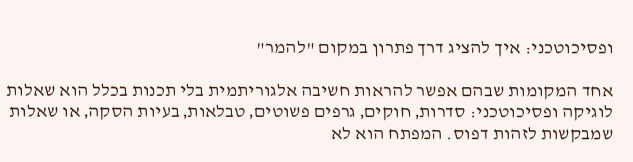ופסיכוטכני: איך להציג דרך פתרון במקום "להמר"

אחד המקומות שבהם אפשר להראות חשיבה אלגוריתמית בלי תכנות בכלל הוא שאלות לוגיקה ופסיכוטכני: סדרות‚ חוקים‚ גרפים פשוטים‚ טבלאות‚ בעיות הסקה‚ או שאלות שמבקשות לזהות דפוס. המפתח הוא לא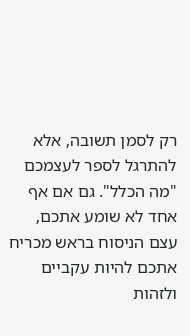רק לסמן תשובה‚ אלא להתרגל לספר לעצמכם "מה הכלל". גם אם אף אחד לא שומע אתכם‚ עצם הניסוח בראש מכריח אתכם להיות עקביים ולזהות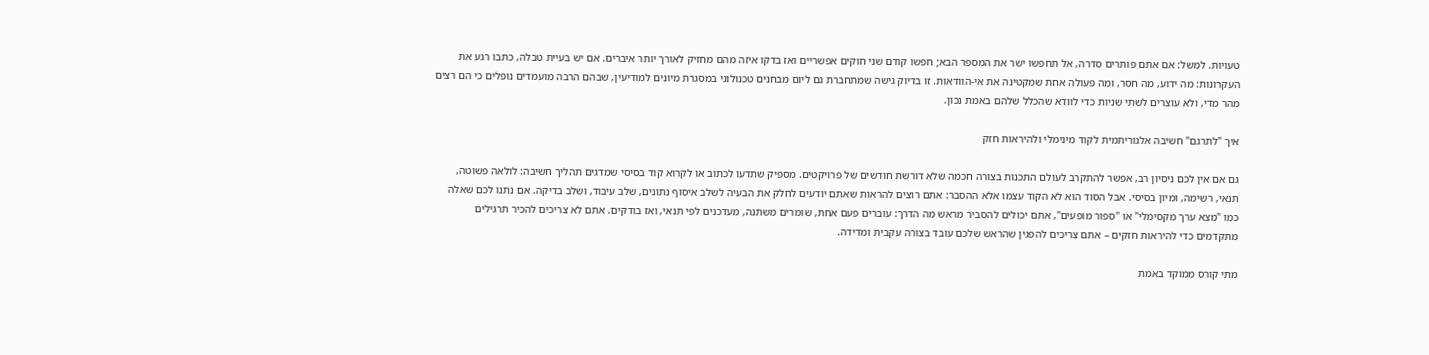טעויות. למשל: אם אתם פותרים סדרה‚ אל תחפשו ישר את המספר הבא; חפשו קודם שני חוקים אפשריים ואז בדקו איזה מהם מחזיק לאורך יותר איברים. אם יש בעיית טבלה‚ כתבו רגע את העקרונות: מה ידוע‚ מה חסר‚ ומה פעולה אחת שמקטינה את אי-הוודאות. זו בדיוק גישה שמתחברת גם ליום מבחנים טכנולוגי במסגרת מיונים למודיעין‚ שבהם הרבה מועמדים נופלים כי הם רצים מהר מדי‚ ולא עוצרים לשתי שניות כדי לוודא שהכלל שלהם באמת נכון.

איך "לתרגם" חשיבה אלגוריתמית לקוד מינימלי ולהיראות חזק

גם אם אין לכם ניסיון רב‚ אפשר להתקרב לעולם התכנות בצורה חכמה שלא דורשת חודשים של פרויקטים. מספיק שתדעו לכתוב או לקרוא קוד בסיסי שמדגים תהליך חשיבה: לולאה פשוטה‚ תנאי‚ רשימה‚ ומיון בסיסי. אבל הסוד הוא לא הקוד עצמו אלא ההסבר: אתם רוצים להראות שאתם יודעים לחלק את הבעיה לשלב איסוף נתונים‚ שלב עיבוד‚ ושלב בדיקה. אם נתנו לכם שאלה כמו "מצא ערך מקסימלי" או "ספור מופעים"‚ אתם יכולים להסביר מראש מה הדרך: עוברים פעם אחת‚ שומרים משתנה‚ מעדכנים לפי תנאי‚ ואז בודקים. אתם לא צריכים להכיר תרגילים מתקדמים כדי להיראות חזקים – אתם צריכים להפגין שהראש שלכם עובד בצורה עקבית ומדידה.

מתי קורס ממוקד באמת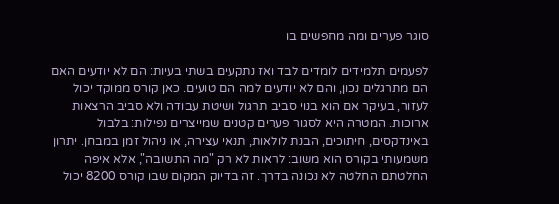סוגר פערים ומה מחפשים בו

לפעמים תלמידים לומדים לבד ואז נתקעים בשתי בעיות: הם לא יודעים האם הם מתרגלים נכון‚ והם לא יודעים למה הם טועים. כאן קורס ממוקד יכול לעזור‚ בעיקר אם הוא בנוי סביב תרגול ושיטת עבודה ולא סביב הרצאות ארוכות. המטרה היא לסגור פערים קטנים שמייצרים נפילות: בלבול באינדקסים‚ חיתוכים‚ הבנת לולאות‚ תנאי עצירה‚ או ניהול זמן במבחן. יתרון משמעותי בקורס הוא משוב: לראות לא רק "מה התשובה"‚ אלא איפה החלטתם החלטה לא נכונה בדרך. זה בדיוק המקום שבו קורס 8200 יכול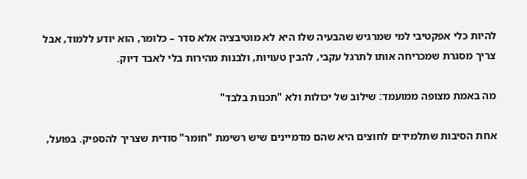להיות כלי אפקטיבי למי שמרגיש שהבעיה שלו היא לא מוטיבציה אלא סדר – כלומר‚ הוא יודע ללמוד‚ אבל צריך מסגרת שמכריחה אותו לתרגל עקבי‚ להבין טעויות‚ ולבנות מהירות בלי לאבד דיוק.

מה באמת מצופה ממועמד: שילוב של יכולות ולא "תכנות בלבד"

אחת הסיבות שתלמידים לחוצים היא שהם מדמיינים שיש רשימת "חומר" סודית שצריך להספיק. בפועל‚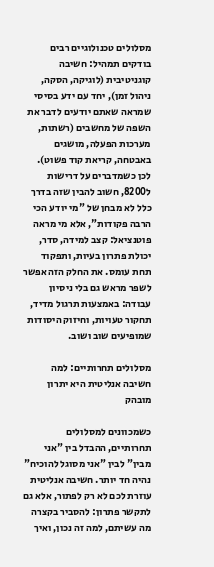מסלולים טכנולוגיים רבים בודקים תמהיל: חשיבה קוגניטיבית (לוגיקה‚ הסקה‚ ניהול זמן)‚ יחד עם ידע בסיסי שמראה שאתם יודעים לדבר את השפה של מחשבים (רשתות‚ מערכות הפעלה‚ מושגים באבטחה‚ קריאת קוד פשוט). לכן כשמדברים על דרישות ל8200‚ חשוב להבין שזה בדרך כלל לא מבחן של "מי יודע הכי הרבה פקודות"‚ אלא מי מראה פוטנציאל: קצב למידה‚ סדר‚ יכולת פתרון בעיות‚ ותפקוד תחת עומס. את החלק הזה אפשר לשפר מראש גם בלי ניסיון עבודה: באמצעות תרגול מדיד‚ תחקור טעויות‚ וחיזוק היסודות שמופיעים שוב ושוב.

מסלולים תחרותיים: למה חשיבה אנליטית היא יתרון מובהק

כשמכוונים למסלולים תחרותיים‚ ההבדל בין "אני מבין" לבין "אני מסוגל להוכיח" נהיה חד יותר. חשיבה אנליטית עוזרת לכם לא רק לפתור‚ אלא גם לתקשר פתרון: להסביר בקצרה מה עשיתם‚ למה זה נכון‚ ואיך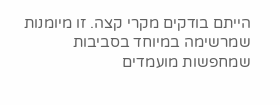הייתם בודקים מקרי קצה. זו מיומנות שמרשימה במיוחד בסביבות שמחפשות מועמדים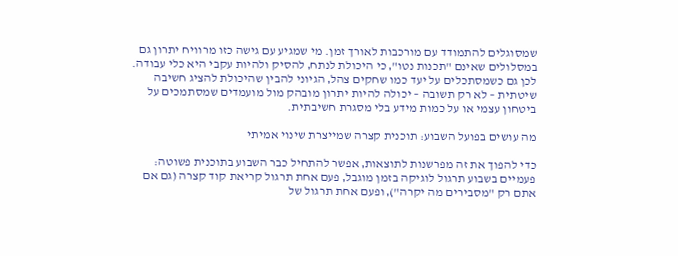שמסוגלים להתמודד עם מורכבות לאורך זמן. מי שמגיע עם גישה כזו מרוויח יתרון גם במסלולים שאינם "תכנות נטו"‚ כי היכולת לנתח‚ להסיק ולהיות עקבי היא כלי עבודה. לכן גם כשמסתכלים על יעד כמו שחקים צהל‚ הגיוני להבין שהיכולת להציג חשיבה שיטתית – לא רק תשובה – יכולה להיות יתרון מובהק מול מועמדים שמסתמכים על ביטחון עצמי או על כמות מידע בלי מסגרת חשיבתית.

מה עושים בפועל השבוע: תוכנית קצרה שמייצרת שינוי אמיתי

כדי להפוך את זה מפרשנות לתוצאות‚ אפשר להתחיל כבר השבוע בתוכנית פשוטה: פעמיים בשבוע תרגול לוגיקה בזמן מוגבל‚ פעם אחת תרגול קריאת קוד קצרה (גם אם אתם רק "מסבירים מה יקרה")‚ ופעם אחת תרגול של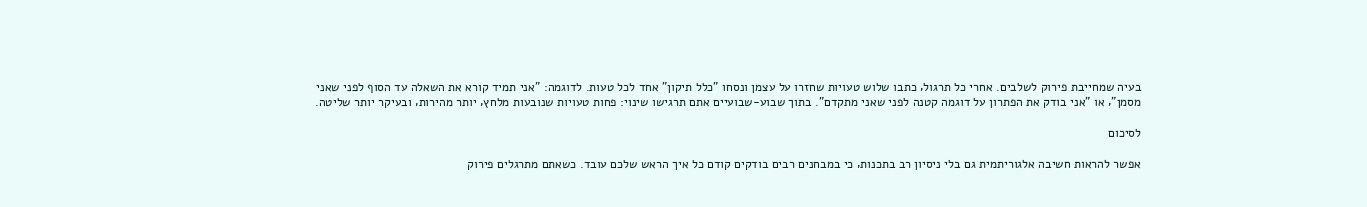בעיה שמחייבת פירוק לשלבים. אחרי כל תרגול‚ כתבו שלוש טעויות שחזרו על עצמן ונסחו "כלל תיקון" אחד לכל טעות. לדוגמה: "אני תמיד קורא את השאלה עד הסוף לפני שאני מסמן"‚ או "אני בודק את הפתרון על דוגמה קטנה לפני שאני מתקדם". בתוך שבוע-שבועיים אתם תרגישו שינוי: פחות טעויות שנובעות מלחץ‚ יותר מהירות‚ ובעיקר יותר שליטה.

לסיכום

אפשר להראות חשיבה אלגוריתמית גם בלי ניסיון רב בתכנות‚ כי במבחנים רבים בודקים קודם כל איך הראש שלכם עובד. כשאתם מתרגלים פירוק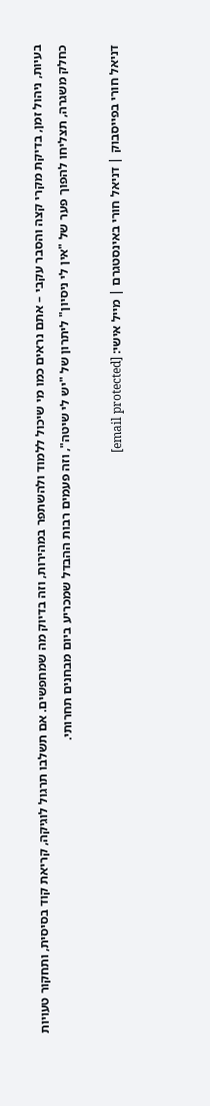בעיות‚ ניהול זמן‚ בדיקת מקרי קצה והסבר עקבי – אתם נראים כמו מי שיכול ללמוד ולהשתפר במהירות‚ וזה בדיוק מה שמחפשים. אם תשלבו תרגול לוגיקה‚ קריאת קוד בסיסית‚ ותחקור טעויות כחלק משגרה‚ תצליחו להפוך פער של "אין לי ניסיון" ליתרון של "יש לי שיטה"‚ וזה פעמים רבות ההבדל שמכריע ביום מבחנים תחרותי.

דניאל חורי בפייסבוק | דניאל חורי באינסטגרם | מייל אישי: [email protected]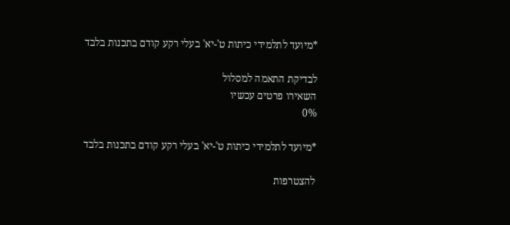*מיועד לתלמידי כיתות ט'-יא' בעלי רקע קודם בתכנות בלבד

לבדיקת התאמה למסלול
השאירו פרטים עכשיו
0%

*מיועד לתלמידי כיתות ט'-יא' בעלי רקע קודם בתכנות בלבד

להצטרפות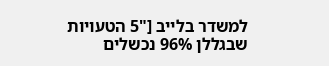למשדר בלייב ["5 הטעויות שבגללן 96% נכשלים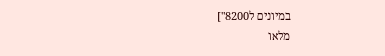במיונים ל8200"]
מלאו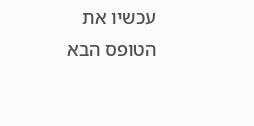עכשיו את הטופס הבא